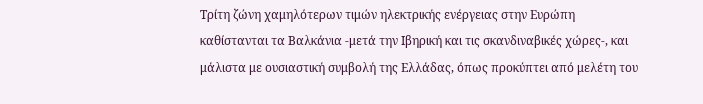Τρίτη ζώνη χαμηλότερων τιμών ηλεκτρικής ενέργειας στην Ευρώπη καθίστανται τα Βαλκάνια -μετά την Ιβηρική και τις σκανδιναβικές χώρες-, και μάλιστα με ουσιαστική συμβολή της Ελλάδας, όπως προκύπτει από μελέτη του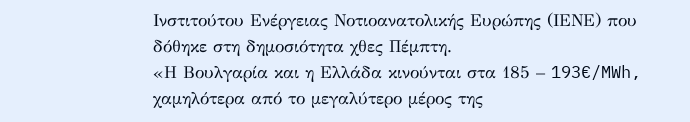Ινστιτούτου Ενέργειας Νοτιοανατολικής Ευρώπης (ΙΕΝΕ) που δόθηκε στη δημοσιότητα χθες Πέμπτη.
«Η Βουλγαρία και η Ελλάδα κινούνται στα 185 – 193€/MWh, χαμηλότερα από το μεγαλύτερο μέρος της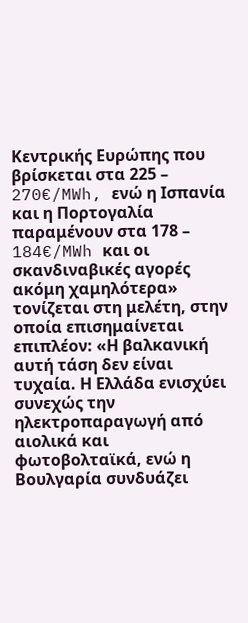Κεντρικής Ευρώπης που βρίσκεται στα 225 – 270€/MWh, ενώ η Ισπανία και η Πορτογαλία παραμένουν στα 178 – 184€/MWh και οι σκανδιναβικές αγορές ακόμη χαμηλότερα» τονίζεται στη μελέτη, στην οποία επισημαίνεται επιπλέον: «Η βαλκανική αυτή τάση δεν είναι τυχαία. Η Ελλάδα ενισχύει συνεχώς την ηλεκτροπαραγωγή από αιολικά και φωτοβολταϊκά, ενώ η Βουλγαρία συνδυάζει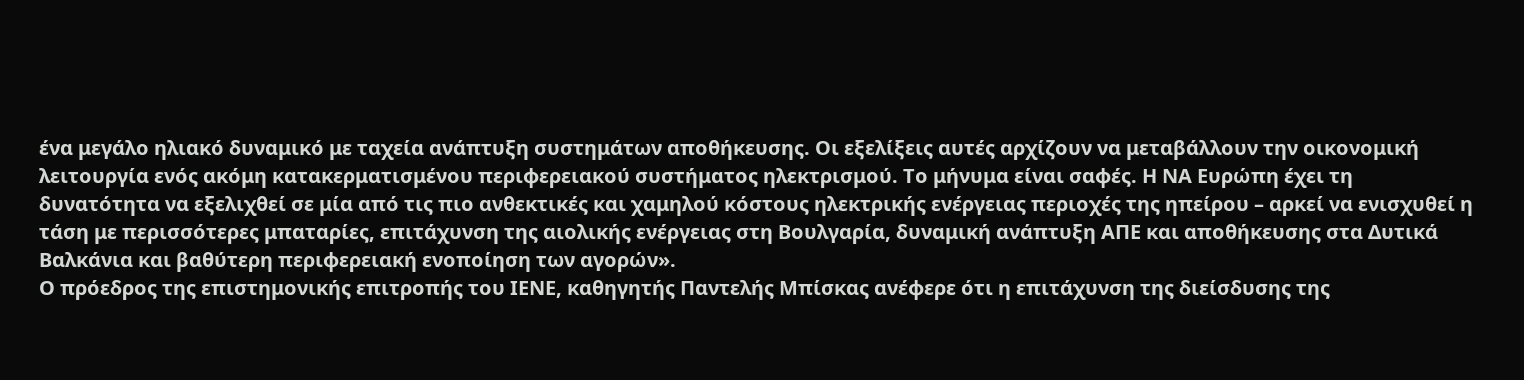ένα μεγάλο ηλιακό δυναμικό με ταχεία ανάπτυξη συστημάτων αποθήκευσης. Οι εξελίξεις αυτές αρχίζουν να μεταβάλλουν την οικονομική λειτουργία ενός ακόμη κατακερματισμένου περιφερειακού συστήματος ηλεκτρισμού. Το μήνυμα είναι σαφές. Η ΝΑ Ευρώπη έχει τη δυνατότητα να εξελιχθεί σε μία από τις πιο ανθεκτικές και χαμηλού κόστους ηλεκτρικής ενέργειας περιοχές της ηπείρου – αρκεί να ενισχυθεί η τάση με περισσότερες μπαταρίες, επιτάχυνση της αιολικής ενέργειας στη Βουλγαρία, δυναμική ανάπτυξη ΑΠΕ και αποθήκευσης στα Δυτικά Βαλκάνια και βαθύτερη περιφερειακή ενοποίηση των αγορών».
Ο πρόεδρος της επιστημονικής επιτροπής του ΙΕΝΕ, καθηγητής Παντελής Μπίσκας ανέφερε ότι η επιτάχυνση της διείσδυσης της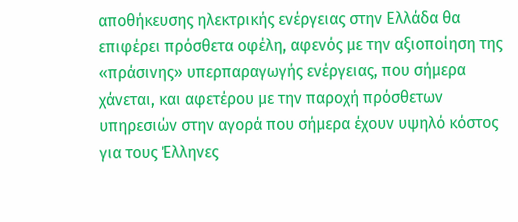αποθήκευσης ηλεκτρικής ενέργειας στην Ελλάδα θα επιφέρει πρόσθετα οφέλη, αφενός με την αξιοποίηση της «πράσινης» υπερπαραγωγής ενέργειας, που σήμερα χάνεται, και αφετέρου με την παροχή πρόσθετων υπηρεσιών στην αγορά που σήμερα έχουν υψηλό κόστος για τους Έλληνες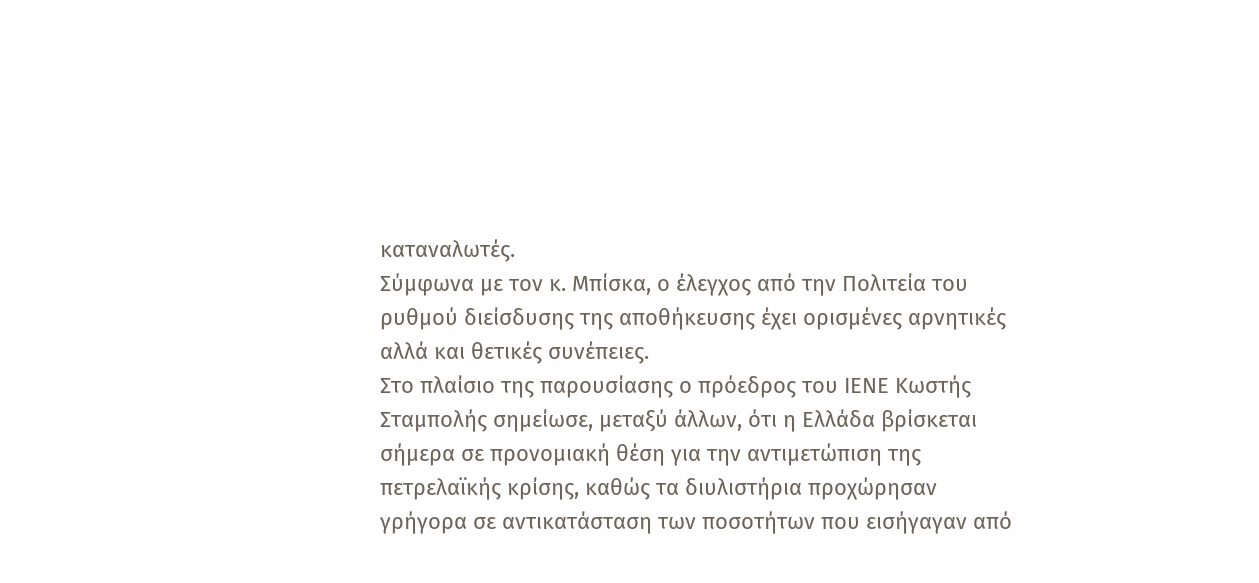καταναλωτές.
Σύμφωνα με τον κ. Μπίσκα, ο έλεγχος από την Πολιτεία του ρυθμού διείσδυσης της αποθήκευσης έχει ορισμένες αρνητικές αλλά και θετικές συνέπειες.
Στο πλαίσιο της παρουσίασης ο πρόεδρος του ΙΕΝΕ Κωστής Σταμπολής σημείωσε, μεταξύ άλλων, ότι η Ελλάδα βρίσκεται σήμερα σε προνομιακή θέση για την αντιμετώπιση της πετρελαϊκής κρίσης, καθώς τα διυλιστήρια προχώρησαν γρήγορα σε αντικατάσταση των ποσοτήτων που εισήγαγαν από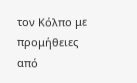τον Κόλπο με προμήθειες από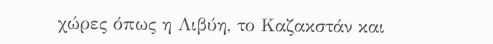χώρες όπως η Λιβύη, το Καζακστάν και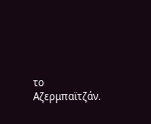το Αζερμπαϊτζάν.